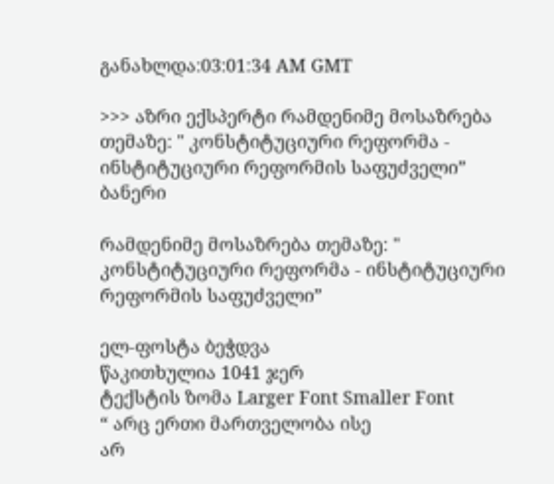განახლდა:03:01:34 AM GMT

>>> აზრი ექსპერტი რამდენიმე მოსაზრება თემაზე: " კონსტიტუციური რეფორმა - ინსტიტუციური რეფორმის საფუძველი”
ბანერი

რამდენიმე მოსაზრება თემაზე: " კონსტიტუციური რეფორმა - ინსტიტუციური რეფორმის საფუძველი”

ელ-ფოსტა ბეჭდვა
წაკითხულია 1041 ჯერ
ტექსტის ზომა Larger Font Smaller Font
“ არც ერთი მართველობა ისე
არ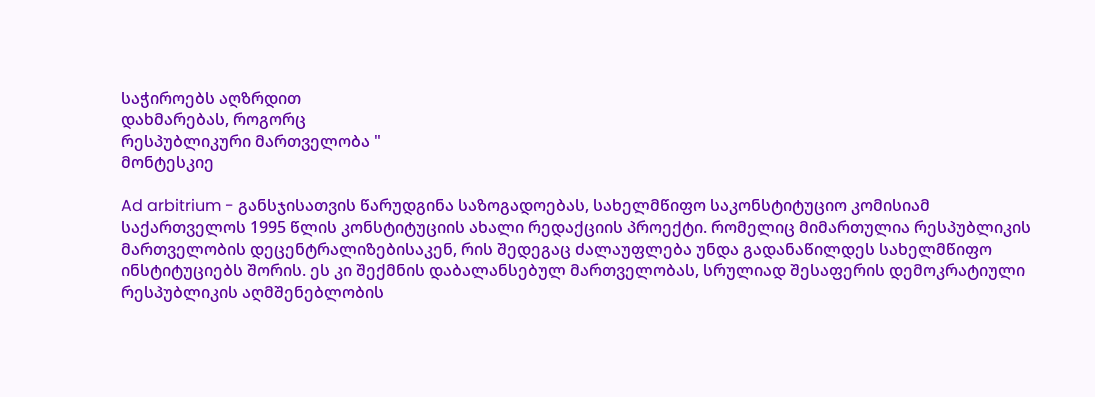საჭიროებს აღზრდით
დახმარებას, როგორც
რესპუბლიკური მართველობა "
მონტესკიე

Ad arbitrium - განსჯისათვის წარუდგინა საზოგადოებას, სახელმწიფო საკონსტიტუციო კომისიამ საქართველოს 1995 წლის კონსტიტუციის ახალი რედაქციის პროექტი. რომელიც მიმართულია რესპუბლიკის მართველობის დეცენტრალიზებისაკენ, რის შედეგაც ძალაუფლება უნდა გადანაწილდეს სახელმწიფო ინსტიტუციებს შორის. ეს კი შექმნის დაბალანსებულ მართველობას, სრულიად შესაფერის დემოკრატიული რესპუბლიკის აღმშენებლობის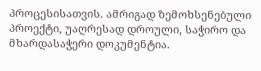პროცესისათვის. ამრიგად ზემოხსენებული პროექტი, უაღრესად დროული, საჭირო და მხარდასაჭერი დოკუმენტია.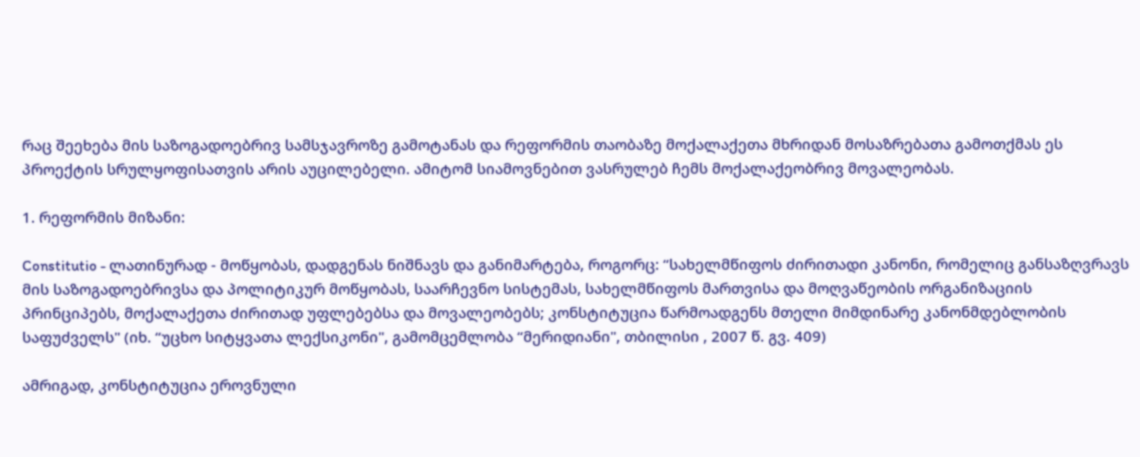რაც შეეხება მის საზოგადოებრივ სამსჯავროზე გამოტანას და რეფორმის თაობაზე მოქალაქეთა მხრიდან მოსაზრებათა გამოთქმას ეს პროექტის სრულყოფისათვის არის აუცილებელი. ამიტომ სიამოვნებით ვასრულებ ჩემს მოქალაქეობრივ მოვალეობას.

1. რეფორმის მიზანი:

Constitutio - ლათინურად - მოწყობას, დადგენას ნიშნავს და განიმარტება, როგორც: “სახელმწიფოს ძირითადი კანონი, რომელიც განსაზღვრავს მის საზოგადოებრივსა და პოლიტიკურ მოწყობას, საარჩევნო სისტემას, სახელმწიფოს მართვისა და მოღვაწეობის ორგანიზაციის პრინციპებს, მოქალაქეთა ძირითად უფლებებსა და მოვალეობებს; კონსტიტუცია წარმოადგენს მთელი მიმდინარე კანონმდებლობის საფუძველს" (იხ. “უცხო სიტყვათა ლექსიკონი", გამომცემლობა “მერიდიანი", თბილისი , 2007 წ. გვ. 409)

ამრიგად, კონსტიტუცია ეროვნული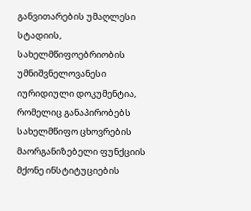განვითარების უმაღლესი სტადიის, სახელმწიფოებრიობის უმნიშვნელოვანესი იურიდიული დოკუმენტია, რომელიც განაპირობებს სახელმწიფო ცხოვრების მაორგანიზებელი ფუნქციის მქონე ინსტიტუციების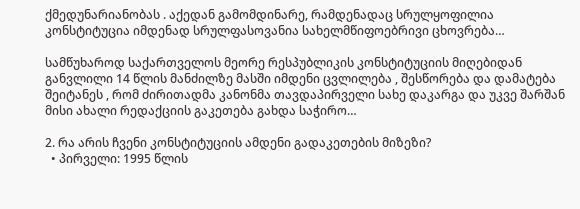ქმედუნარიანობას . აქედან გამომდინარე, რამდენადაც სრულყოფილია კონსტიტუცია იმდენად სრულფასოვანია სახელმწიფოებრივი ცხოვრება…

სამწუხაროდ საქართველოს მეორე რესპუბლიკის კონსტიტუციის მიღებიდან განვლილი 14 წლის მანძილზე მასში იმდენი ცვლილება , შესწორება და დამატება შეიტანეს , რომ ძირითადმა კანონმა თავდაპირველი სახე დაკარგა და უკვე შარშან მისი ახალი რედაქციის გაკეთება გახდა საჭირო…

2. რა არის ჩვენი კონსტიტუციის ამდენი გადაკეთების მიზეზი?
  • პირველი: 1995 წლის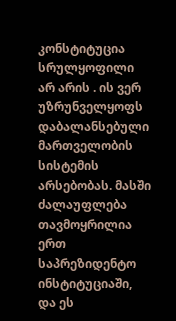კონსტიტუცია სრულყოფილი არ არის . ის ვერ უზრუნველყოფს დაბალანსებული მართველობის სისტემის არსებობას. მასში ძალაუფლება თავმოყრილია ერთ საპრეზიდენტო ინსტიტუციაში, და ეს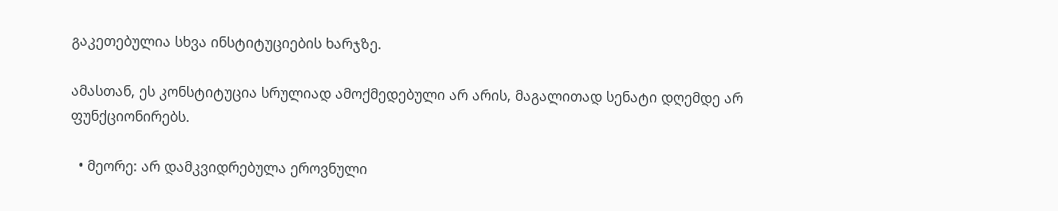გაკეთებულია სხვა ინსტიტუციების ხარჯზე.

ამასთან, ეს კონსტიტუცია სრულიად ამოქმედებული არ არის, მაგალითად სენატი დღემდე არ ფუნქციონირებს.

  • მეორე: არ დამკვიდრებულა ეროვნული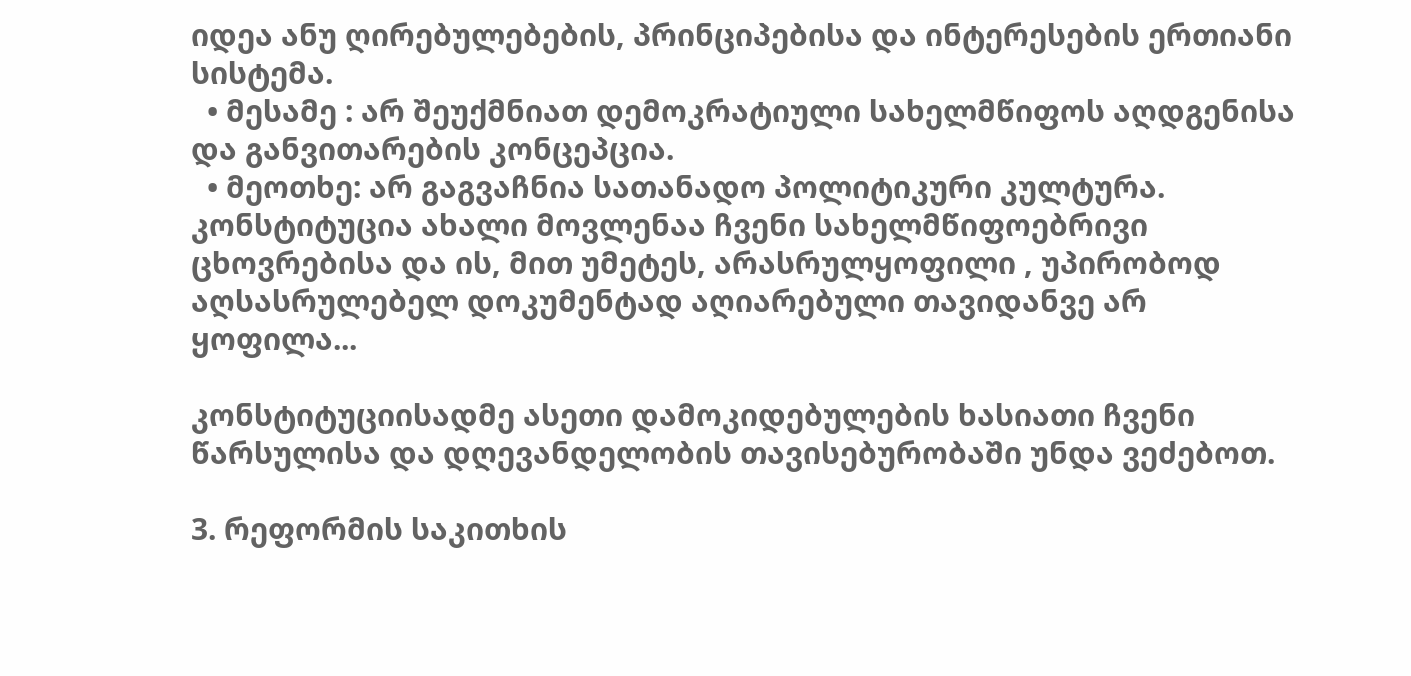იდეა ანუ ღირებულებების, პრინციპებისა და ინტერესების ერთიანი სისტემა.
  • მესამე : არ შეუქმნიათ დემოკრატიული სახელმწიფოს აღდგენისა და განვითარების კონცეპცია.
  • მეოთხე: არ გაგვაჩნია სათანადო პოლიტიკური კულტურა. კონსტიტუცია ახალი მოვლენაა ჩვენი სახელმწიფოებრივი ცხოვრებისა და ის, მით უმეტეს, არასრულყოფილი , უპირობოდ აღსასრულებელ დოკუმენტად აღიარებული თავიდანვე არ ყოფილა...

კონსტიტუციისადმე ასეთი დამოკიდებულების ხასიათი ჩვენი წარსულისა და დღევანდელობის თავისებურობაში უნდა ვეძებოთ.

3. რეფორმის საკითხის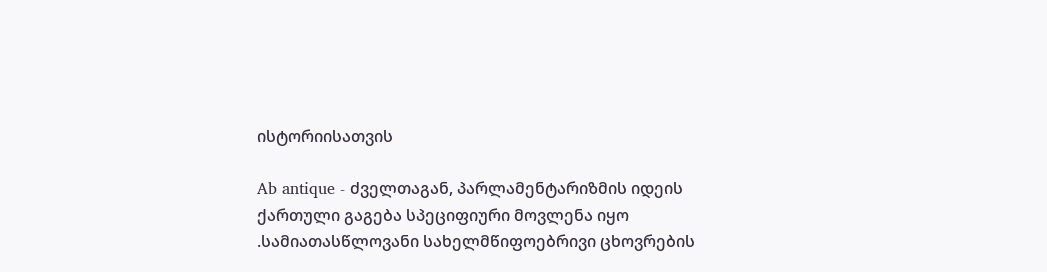ისტორიისათვის

Ab antique - ძველთაგან, პარლამენტარიზმის იდეის ქართული გაგება სპეციფიური მოვლენა იყო .სამიათასწლოვანი სახელმწიფოებრივი ცხოვრების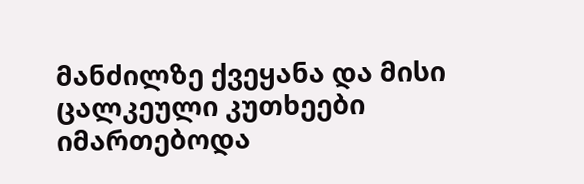მანძილზე ქვეყანა და მისი ცალკეული კუთხეები იმართებოდა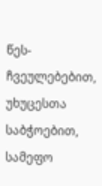წეს-ჩვეულებებით, უხუცესთა საბჭოებით, სამეფო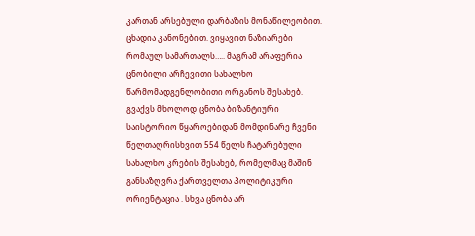კართან არსებული დარბაზის მონაწილეობით. ცხადია კანონებით. ვიყავით ნაზიარები რომაულ სამართალს….. მაგრამ არაფერია ცნობილი არჩევითი სახალხო წარმომადგენლობითი ორგანოს შესახებ. გვაქვს მხოლოდ ცნობა ბიზანტიური საისტორიო წყაროებიდან მომდინარე ჩვენი წელთაღრისხვით 554 წელს ჩატარებული სახალხო კრების შესახებ, რომელმაც მაშინ განსაზღვრა ქართველთა პოლიტიკური ორიენტაცია . სხვა ცნობა არ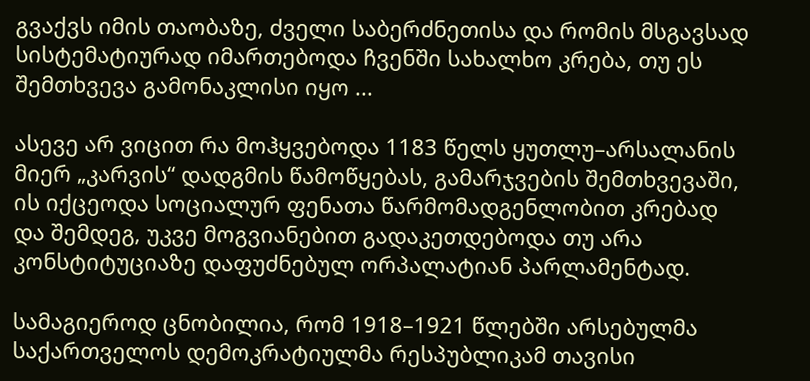გვაქვს იმის თაობაზე, ძველი საბერძნეთისა და რომის მსგავსად სისტემატიურად იმართებოდა ჩვენში სახალხო კრება, თუ ეს შემთხვევა გამონაკლისი იყო ...

ასევე არ ვიცით რა მოჰყვებოდა 1183 წელს ყუთლუ–არსალანის მიერ „კარვის“ დადგმის წამოწყებას, გამარჯვების შემთხვევაში, ის იქცეოდა სოციალურ ფენათა წარმომადგენლობით კრებად და შემდეგ, უკვე მოგვიანებით გადაკეთდებოდა თუ არა კონსტიტუციაზე დაფუძნებულ ორპალატიან პარლამენტად.

სამაგიეროდ ცნობილია, რომ 1918–1921 წლებში არსებულმა საქართველოს დემოკრატიულმა რესპუბლიკამ თავისი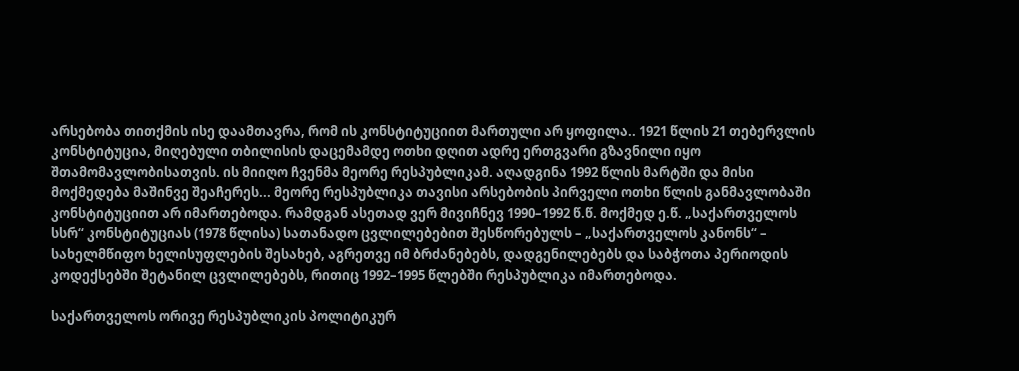არსებობა თითქმის ისე დაამთავრა, რომ ის კონსტიტუციით მართული არ ყოფილა.. 1921 წლის 21 თებერვლის კონსტიტუცია, მიღებული თბილისის დაცემამდე ოთხი დღით ადრე ერთგვარი გზავნილი იყო შთამომავლობისათვის. ის მიიღო ჩვენმა მეორე რესპუბლიკამ. აღადგინა 1992 წლის მარტში და მისი მოქმედება მაშინვე შეაჩერეს... მეორე რესპუბლიკა თავისი არსებობის პირველი ოთხი წლის განმავლობაში კონსტიტუციით არ იმართებოდა. რამდგან ასეთად ვერ მივიჩნევ 1990–1992 წ.წ. მოქმედ ე.წ. „საქართველოს სსრ“ კონსტიტუციას (1978 წლისა) სათანადო ცვლილებებით შესწორებულს – „საქართველოს კანონს“ – სახელმწიფო ხელისუფლების შესახებ, აგრეთვე იმ ბრძანებებს, დადგენილებებს და საბჭოთა პერიოდის კოდექსებში შეტანილ ცვლილებებს, რითიც 1992–1995 წლებში რესპუბლიკა იმართებოდა.

საქართველოს ორივე რესპუბლიკის პოლიტიკურ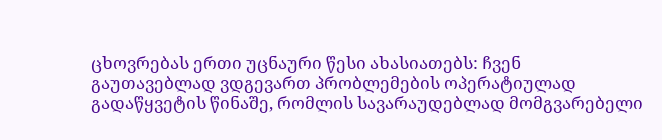ცხოვრებას ერთი უცნაური წესი ახასიათებს: ჩვენ გაუთავებლად ვდგევართ პრობლემების ოპერატიულად გადაწყვეტის წინაშე, რომლის სავარაუდებლად მომგვარებელი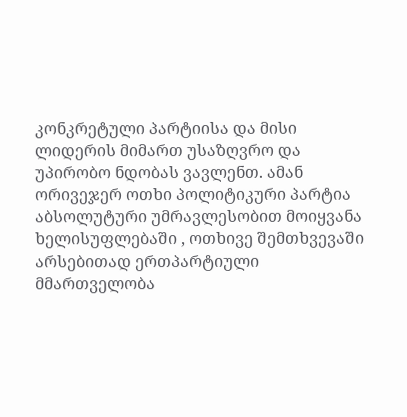კონკრეტული პარტიისა და მისი ლიდერის მიმართ უსაზღვრო და უპირობო ნდობას ვავლენთ. ამან ორივეჯერ ოთხი პოლიტიკური პარტია აბსოლუტური უმრავლესობით მოიყვანა ხელისუფლებაში , ოთხივე შემთხვევაში არსებითად ერთპარტიული მმართველობა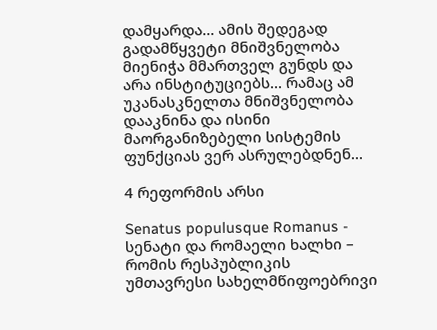დამყარდა... ამის შედეგად გადამწყვეტი მნიშვნელობა მიენიჭა მმართველ გუნდს და არა ინსტიტუციებს... რამაც ამ უკანასკნელთა მნიშვნელობა დააკნინა და ისინი მაორგანიზებელი სისტემის ფუნქციას ვერ ასრულებდნენ...

4 რეფორმის არსი

Senatus populusque Romanus - სენატი და რომაელი ხალხი – რომის რესპუბლიკის უმთავრესი სახელმწიფოებრივი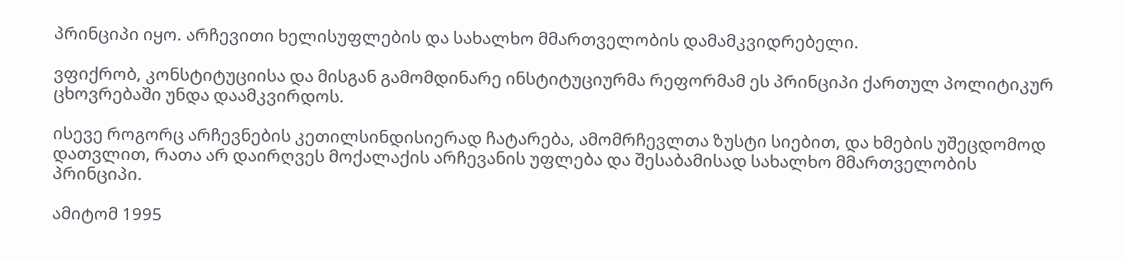პრინციპი იყო. არჩევითი ხელისუფლების და სახალხო მმართველობის დამამკვიდრებელი.

ვფიქრობ, კონსტიტუციისა და მისგან გამომდინარე ინსტიტუციურმა რეფორმამ ეს პრინციპი ქართულ პოლიტიკურ ცხოვრებაში უნდა დაამკვირდოს.

ისევე როგორც არჩევნების კეთილსინდისიერად ჩატარება, ამომრჩევლთა ზუსტი სიებით, და ხმების უშეცდომოდ დათვლით, რათა არ დაირღვეს მოქალაქის არჩევანის უფლება და შესაბამისად სახალხო მმართველობის პრინციპი.

ამიტომ 1995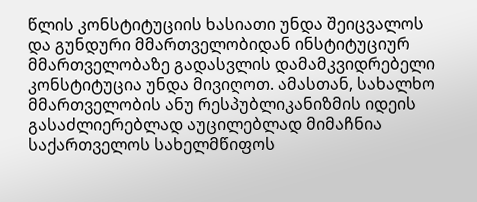წლის კონსტიტუციის ხასიათი უნდა შეიცვალოს და გუნდური მმართველობიდან ინსტიტუციურ მმართველობაზე გადასვლის დამამკვიდრებელი კონსტიტუცია უნდა მივიღოთ. ამასთან, სახალხო მმართველობის ანუ რესპუბლიკანიზმის იდეის გასაძლიერებლად აუცილებლად მიმაჩნია საქართველოს სახელმწიფოს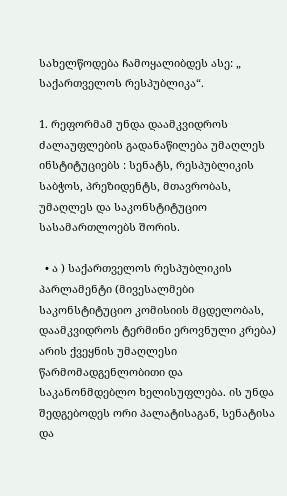სახელწოდება ჩამოყალიბდეს ასე: „ საქართველოს რესპუბლიკა“.

1. რეფორმამ უნდა დაამკვიდროს ძალაუფლების გადანაწილება უმაღლეს ინსტიტუციებს : სენატს, რესპუბლიკის საბჭოს, პრეზიდენტს, მთავრობას, უმაღლეს და საკონსტიტუციო სასამართლოებს შორის.

  • ა ) საქართველოს რესპუბლიკის პარლამენტი (მივესალმები საკონსტიტუციო კომისიის მცდელობას, დაამკვიდროს ტერმინი ეროვნული კრება) არის ქვეყნის უმაღლესი წარმომადგენლობითი და საკანონმდებლო ხელისუფლება. ის უნდა შედგებოდეს ორი პალატისაგან, სენატისა და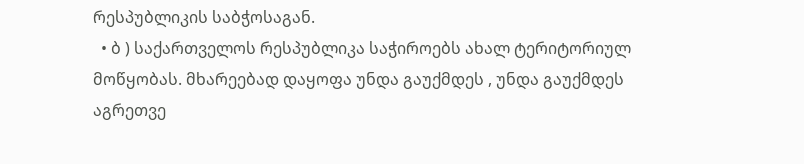რესპუბლიკის საბჭოსაგან.
  • ბ ) საქართველოს რესპუბლიკა საჭიროებს ახალ ტერიტორიულ მოწყობას. მხარეებად დაყოფა უნდა გაუქმდეს , უნდა გაუქმდეს აგრეთვე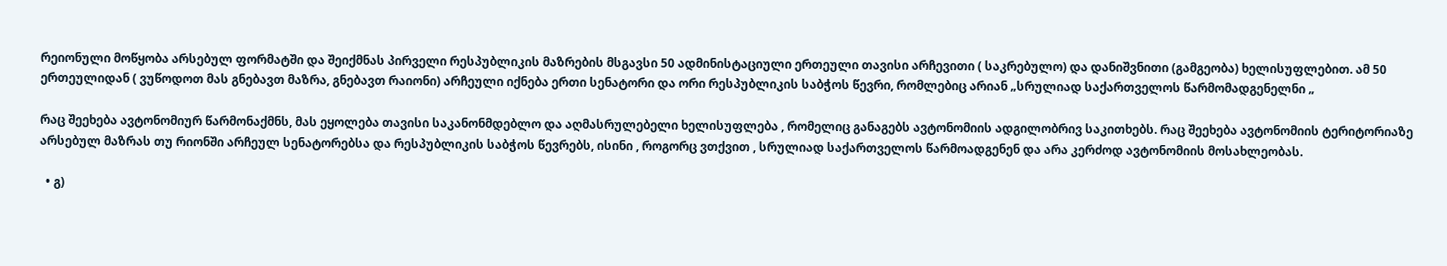რეიონული მოწყობა არსებულ ფორმატში და შეიქმნას პირველი რესპუბლიკის მაზრების მსგავსი 50 ადმინისტაციული ერთეული თავისი არჩევითი ( საკრებულო) და დანიშვნითი (გამგეობა) ხელისუფლებით. ამ 50 ერთეულიდან ( ვუწოდოთ მას გნებავთ მაზრა, გნებავთ რაიონი) არჩეული იქნება ერთი სენატორი და ორი რესპუბლიკის საბჭოს წევრი, რომლებიც არიან „სრულიად საქართველოს წარმომადგენელნი „

რაც შეეხება ავტონომიურ წარმონაქმნს, მას ეყოლება თავისი საკანონმდებლო და აღმასრულებელი ხელისუფლება , რომელიც განაგებს ავტონომიის ადგილობრივ საკითხებს. რაც შეეხება ავტონომიის ტერიტორიაზე არსებულ მაზრას თუ რიონში არჩეულ სენატორებსა და რესპუბლიკის საბჭოს წევრებს, ისინი , როგორც ვთქვით , სრულიად საქართველოს წარმოადგენენ და არა კერძოდ ავტონომიის მოსახლეობას.

  • გ)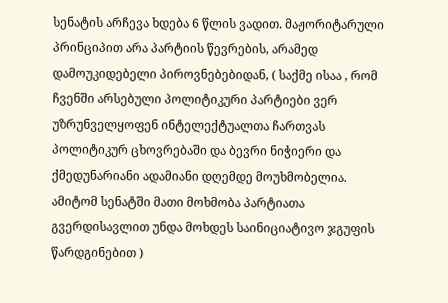სენატის არჩევა ხდება 6 წლის ვადით. მაჟორიტარული პრინციპით არა პარტიის წევრების, არამედ დამოუკიდებელი პიროვნებებიდან, ( საქმე ისაა , რომ ჩვენში არსებული პოლიტიკური პარტიები ვერ უზრუნველყოფენ ინტელექტუალთა ჩართვას პოლიტიკურ ცხოვრებაში და ბევრი ნიჭიერი და ქმედუნარიანი ადამიანი დღემდე მოუხმობელია. ამიტომ სენატში მათი მოხმობა პარტიათა გვერდისავლით უნდა მოხდეს საინიციატივო ჯგუფის წარდგინებით )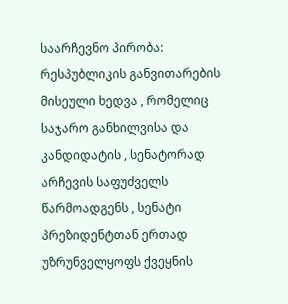საარჩევნო პირობა: რესპუბლიკის განვითარების მისეული ხედვა , რომელიც საჯარო განხილვისა და კანდიდატის , სენატორად არჩევის საფუძველს წარმოადგენს , სენატი პრეზიდენტთან ერთად უზრუნველყოფს ქვეყნის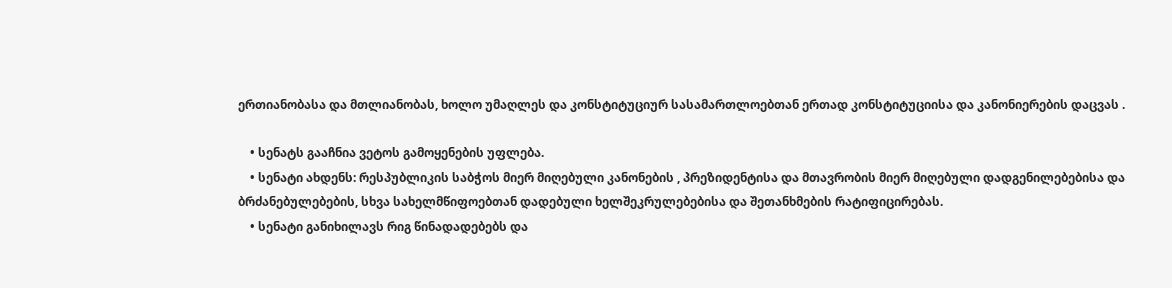ერთიანობასა და მთლიანობას, ხოლო უმაღლეს და კონსტიტუციურ სასამართლოებთან ერთად კონსტიტუციისა და კანონიერების დაცვას .

    • სენატს გააჩნია ვეტოს გამოყენების უფლება.
    • სენატი ახდენს: რესპუბლიკის საბჭოს მიერ მიღებული კანონების , პრეზიდენტისა და მთავრობის მიერ მიღებული დადგენილებებისა და ბრძანებულებების, სხვა სახელმწიფოებთან დადებული ხელშეკრულებებისა და შეთანხმების რატიფიცირებას.
    • სენატი განიხილავს რიგ წინადადებებს და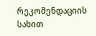რეკომენდაციის სახით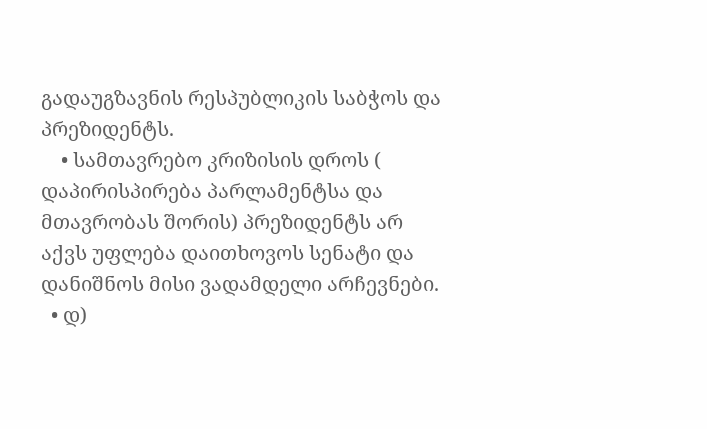გადაუგზავნის რესპუბლიკის საბჭოს და პრეზიდენტს.
    • სამთავრებო კრიზისის დროს ( დაპირისპირება პარლამენტსა და მთავრობას შორის) პრეზიდენტს არ აქვს უფლება დაითხოვოს სენატი და დანიშნოს მისი ვადამდელი არჩევნები.
  • დ)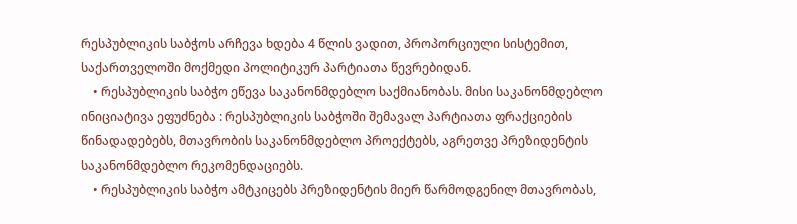რესპუბლიკის საბჭოს არჩევა ხდება 4 წლის ვადით, პროპორციული სისტემით, საქართველოში მოქმედი პოლიტიკურ პარტიათა წევრებიდან.
    • რესპუბლიკის საბჭო ეწევა საკანონმდებლო საქმიანობას. მისი საკანონმდებლო ინიციატივა ეფუძნება : რესპუბლიკის საბჭოში შემავალ პარტიათა ფრაქციების წინადადებებს, მთავრობის საკანონმდებლო პროექტებს, აგრეთვე პრეზიდენტის საკანონმდებლო რეკომენდაციებს.
    • რესპუბლიკის საბჭო ამტკიცებს პრეზიდენტის მიერ წარმოდგენილ მთავრობას,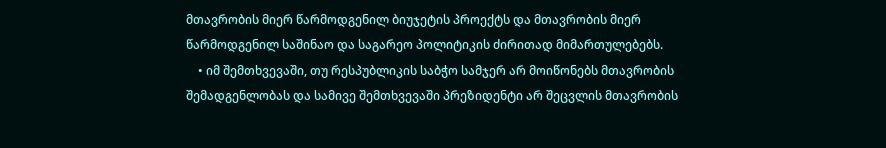მთავრობის მიერ წარმოდგენილ ბიუჯეტის პროექტს და მთავრობის მიერ წარმოდგენილ საშინაო და საგარეო პოლიტიკის ძირითად მიმართულებებს.
    • იმ შემთხვევაში, თუ რესპუბლიკის საბჭო სამჯერ არ მოიწონებს მთავრობის შემადგენლობას და სამივე შემთხვევაში პრეზიდენტი არ შეცვლის მთავრობის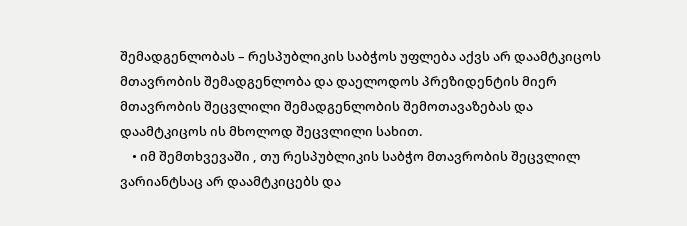შემადგენლობას – რესპუბლიკის საბჭოს უფლება აქვს არ დაამტკიცოს მთავრობის შემადგენლობა და დაელოდოს პრეზიდენტის მიერ მთავრობის შეცვლილი შემადგენლობის შემოთავაზებას და დაამტკიცოს ის მხოლოდ შეცვლილი სახით.
    • იმ შემთხვევაში , თუ რესპუბლიკის საბჭო მთავრობის შეცვლილ ვარიანტსაც არ დაამტკიცებს და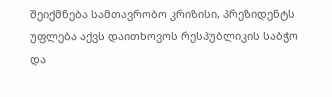შეიქმნება სამთავრობო კრიზისი, პრეზიდენტს უფლება აქვს დაითხოვოს რესპუბლიკის საბჭო და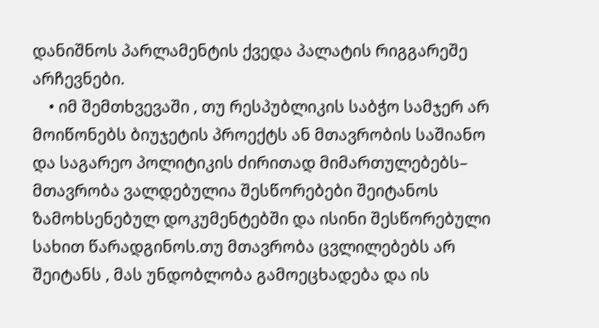დანიშნოს პარლამენტის ქვედა პალატის რიგგარეშე არჩევნები.
    • იმ შემთხვევაში , თუ რესპუბლიკის საბჭო სამჯერ არ მოიწონებს ბიუჯეტის პროექტს ან მთავრობის საშიანო და საგარეო პოლიტიკის ძირითად მიმართულებებს– მთავრობა ვალდებულია შესწორებები შეიტანოს ზამოხსენებულ დოკუმენტებში და ისინი შესწორებული სახით წარადგინოს.თუ მთავრობა ცვლილებებს არ შეიტანს , მას უნდობლობა გამოეცხადება და ის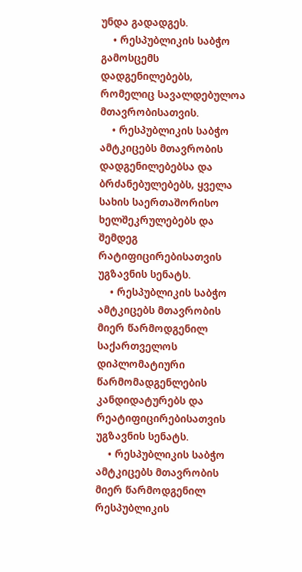უნდა გადადგეს.
    • რესპუბლიკის საბჭო გამოსცემს დადგენილებებს, რომელიც სავალდებულოა მთავრობისათვის.
    • რესპუბლიკის საბჭო ამტკიცებს მთავრობის დადგენილებებსა და ბრძანებულებებს, ყველა სახის საერთაშორისო ხელშეკრულებებს და შემდეგ რატიფიცირებისათვის უგზავნის სენატს.
    • რესპუბლიკის საბჭო ამტკიცებს მთავრობის მიერ წარმოდგენილ საქართველოს დიპლომატიური წარმომადგენლების კანდიდატურებს და რეატიფიცირებისათვის უგზავნის სენატს.
    • რესპუბლიკის საბჭო ამტკიცებს მთავრობის მიერ წარმოდგენილ რესპუბლიკის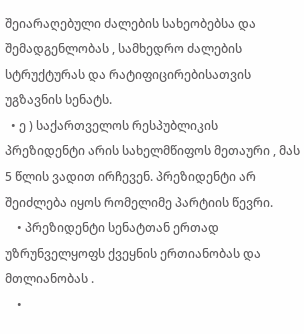შეიარაღებული ძალების სახეობებსა და შემადგენლობას , სამხედრო ძალების სტრუქტურას და რატიფიცირებისათვის უგზავნის სენატს.
  • ე ) საქართველოს რესპუბლიკის პრეზიდენტი არის სახელმწიფოს მეთაური , მას 5 წლის ვადით ირჩევენ. პრეზიდენტი არ შეიძლება იყოს რომელიმე პარტიის წევრი.
    • პრეზიდენტი სენატთან ერთად უზრუნველყოფს ქვეყნის ერთიანობას და მთლიანობას .
    •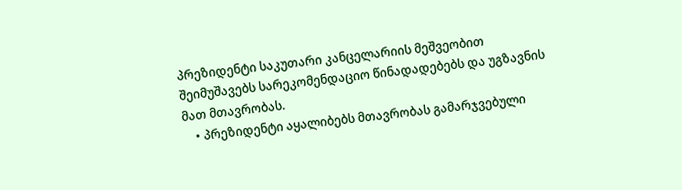პრეზიდენტი საკუთარი კანცელარიის მეშვეობით შეიმუშავებს სარეკომენდაციო წინადადებებს და უგზავნის მათ მთავრობას.
    • პრეზიდენტი აყალიბებს მთავრობას გამარჯვებული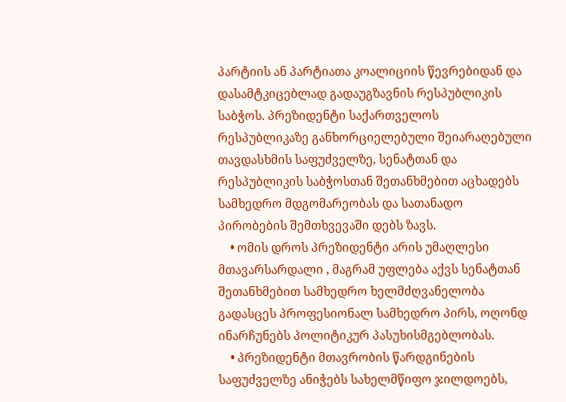პარტიის ან პარტიათა კოალიციის წევრებიდან და დასამტკიცებლად გადაუგზავნის რესპუბლიკის საბჭოს. პრეზიდენტი საქართველოს რესპუბლიკაზე განხორციელებული შეიარაღებული თავდასხმის საფუძველზე, სენატთან და რესპუბლიკის საბჭოსთან შეთანხმებით აცხადებს სამხედრო მდგომარეობას და სათანადო პირობების შემთხვევაში დებს ზავს.
    • ომის დროს პრეზიდენტი არის უმაღლესი მთავარსარდალი , მაგრამ უფლება აქვს სენატთან შეთანხმებით სამხედრო ხელმძღვანელობა გადასცეს პროფესიონალ სამხედრო პირს, ოღონდ ინარჩუნებს პოლიტიკურ პასუხისმგებლობას.
    • პრეზიდენტი მთავრობის წარდგინების საფუძველზე ანიჭებს სახელმწიფო ჯილდოებს,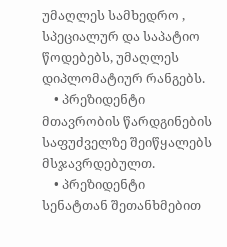უმაღლეს სამხედრო , სპეციალურ და საპატიო წოდებებს, უმაღლეს დიპლომატიურ რანგებს.
    • პრეზიდენტი მთავრობის წარდგინების საფუძველზე შეიწყალებს მსჯავრდებულთ.
    • პრეზიდენტი სენატთან შეთანხმებით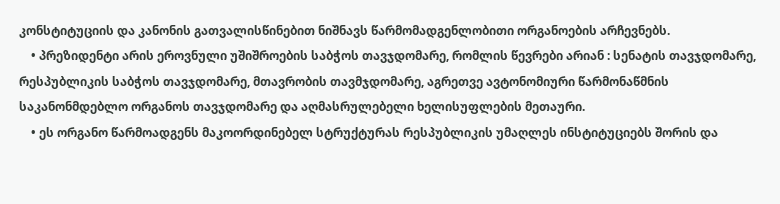კონსტიტუციის და კანონის გათვალისწინებით ნიშნავს წარმომადგენლობითი ორგანოების არჩევნებს.
    • პრეზიდენტი არის ეროვნული უშიშროების საბჭოს თავჯდომარე, რომლის წევრები არიან : სენატის თავჯდომარე, რესპუბლიკის საბჭოს თავჯდომარე, მთავრობის თავმჯდომარე, აგრეთვე ავტონომიური წარმონაწმნის საკანონმდებლო ორგანოს თავჯდომარე და აღმასრულებელი ხელისუფლების მეთაური.
    • ეს ორგანო წარმოადგენს მაკოორდინებელ სტრუქტურას რესპუბლიკის უმაღლეს ინსტიტუციებს შორის და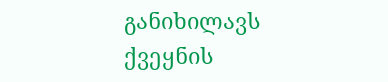განიხილავს ქვეყნის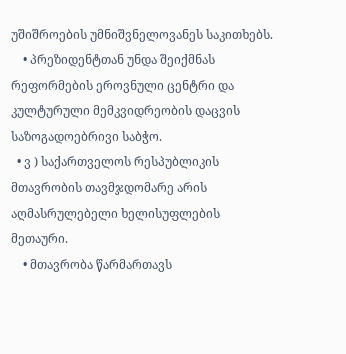უშიშროების უმნიშვნელოვანეს საკითხებს.
    • პრეზიდენტთან უნდა შეიქმნას რეფორმების ეროვნული ცენტრი და კულტურული მემკვიდრეობის დაცვის საზოგადოებრივი საბჭო.
  • ვ ) საქართველოს რესპუბლიკის მთავრობის თავმჯდომარე არის აღმასრულებელი ხელისუფლების მეთაური.
    • მთავრობა წარმართავს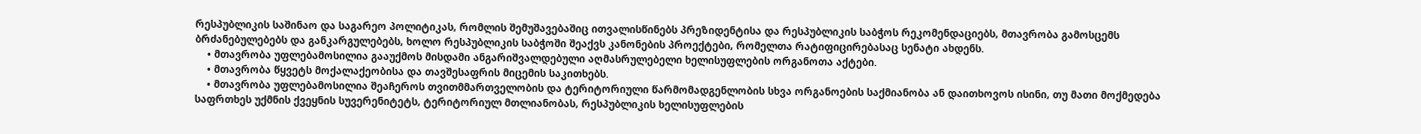რესპუბლიკის საშინაო და საგარეო პოლიტიკას, რომლის შემუშავებაშიც ითვალისწინებს პრეზიდენტისა და რესპუბლიკის საბჭოს რეკომენდაციებს, მთავრობა გამოსცემს ბრძანებულებებს და განკარგულებებს, ხოლო რესპუბლიკის საბჭოში შეაქვს კანონების პროექტები, რომელთა რატიფიცირებასაც სენატი ახდენს.
    • მთავრობა უფლებამოსილია გააუქმოს მისდამი ანგარიშვალდებული აღმასრულებელი ხელისუფლების ორგანოთა აქტები.
    • მთავრობა წყვეტს მოქალაქეობისა და თავშესაფრის მიცემის საკითხებს.
    • მთავრობა უფლებამოსილია შეაჩეროს თვითმმართველობის და ტერიტორიული წარმომადგენლობის სხვა ორგანოების საქმიანობა ან დაითხოვოს ისინი, თუ მათი მოქმედება საფრთხეს უქმნის ქვეყნის სუვერენიტეტს, ტერიტორიულ მთლიანობას, რესპუბლიკის ხელისუფლების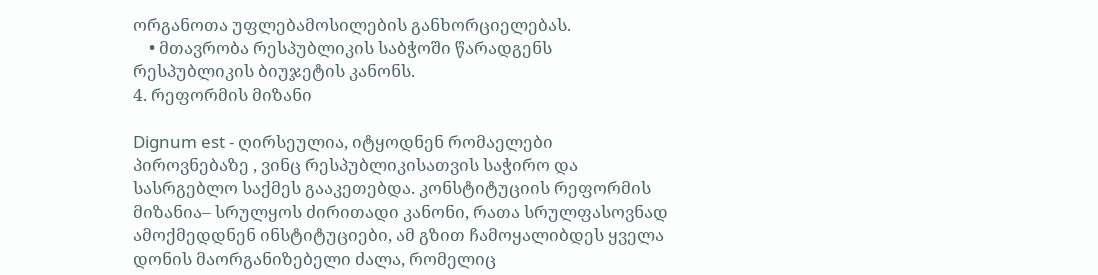ორგანოთა უფლებამოსილების განხორციელებას.
    • მთავრობა რესპუბლიკის საბჭოში წარადგენს რესპუბლიკის ბიუჯეტის კანონს.
4. რეფორმის მიზანი

Dignum est - ღირსეულია, იტყოდნენ რომაელები პიროვნებაზე , ვინც რესპუბლიკისათვის საჭირო და სასრგებლო საქმეს გააკეთებდა. კონსტიტუციის რეფორმის მიზანია– სრულყოს ძირითადი კანონი, რათა სრულფასოვნად ამოქმედდნენ ინსტიტუციები, ამ გზით ჩამოყალიბდეს ყველა დონის მაორგანიზებელი ძალა, რომელიც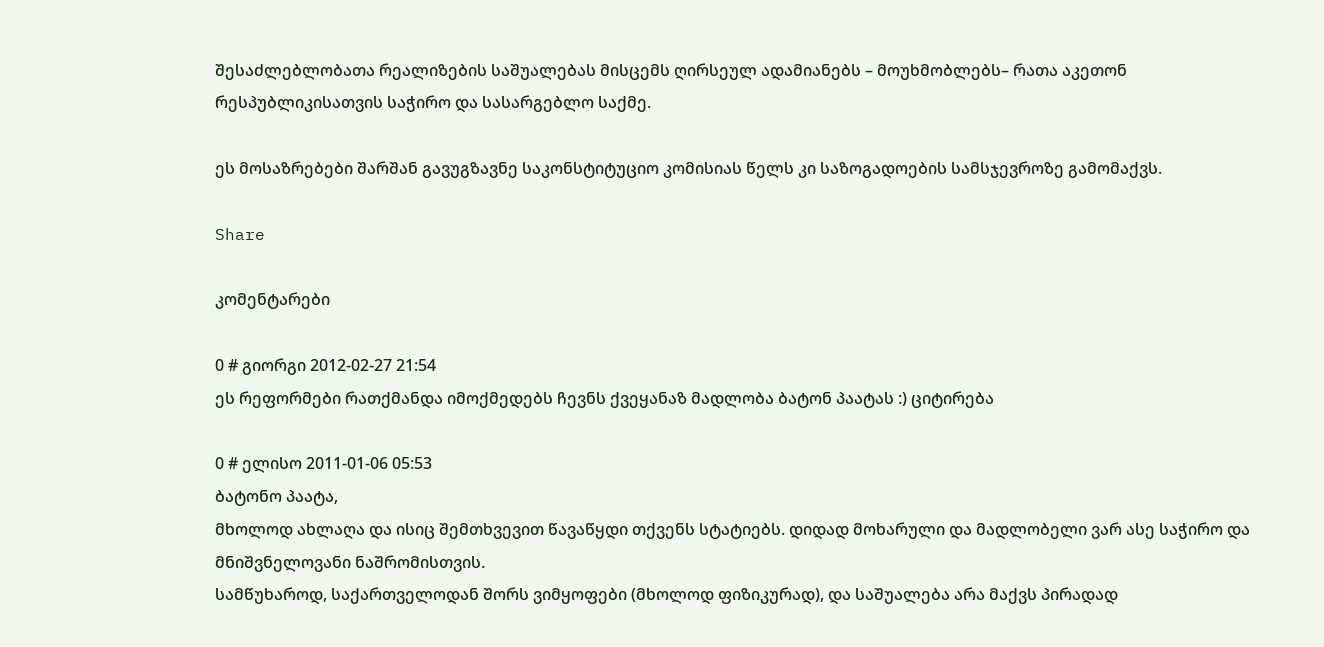შესაძლებლობათა რეალიზების საშუალებას მისცემს ღირსეულ ადამიანებს – მოუხმობლებს– რათა აკეთონ რესპუბლიკისათვის საჭირო და სასარგებლო საქმე.

ეს მოსაზრებები შარშან გავუგზავნე საკონსტიტუციო კომისიას წელს კი საზოგადოების სამსჯევროზე გამომაქვს.

Share

კომენტარები

0 # გიორგი 2012-02-27 21:54
ეს რეფორმები რათქმანდა იმოქმედებს ჩევნს ქვეყანაზ მადლობა ბატონ პაატას :) ციტირება

0 # ელისო 2011-01-06 05:53
ბატონო პაატა,
მხოლოდ ახლაღა და ისიც შემთხვევით წავაწყდი თქვენს სტატიებს. დიდად მოხარული და მადლობელი ვარ ასე საჭირო და მნიშვნელოვანი ნაშრომისთვის.
სამწუხაროდ, საქართველოდან შორს ვიმყოფები (მხოლოდ ფიზიკურად), და საშუალება არა მაქვს პირადად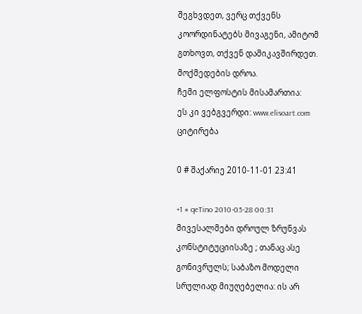შეგხვდეთ, ვერც თქვენს კოორდინატებს მივაგენი, ამიტომ გთხოვთ, თქვენ დამიკავშირდეთ. მოქმედების დროა.
ჩემი ელფოსტის მისამართია:
ეს კი ვებგვერდი: www.elisoart.com
ციტირება

0 # შაქარიე 2010-11-01 23:41

+1 # qeTino 2010-05-28 00:31
მივესალმები დროულ ზრუნვას კონსტიტუციისაზე ; თანაც ასე გონივრულს; საბაზო მოდელი სრულიად მიუღებელია: ის არ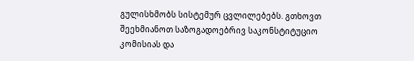გულისხმობს სისტემურ ცვლილებებს. გთხოვთ შეეხმიანოთ საზოგადოებრივ საკონსტიტუციო კომისიას და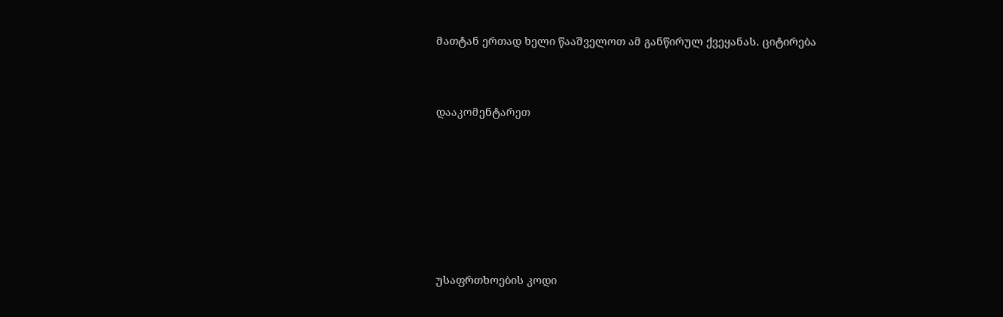მათტან ერთად ხელი წააშველოთ ამ განწირულ ქვეყანას. ციტირება


დააკომენტარეთ






უსაფრთხოების კოდი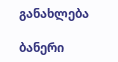განახლება

ბანერი